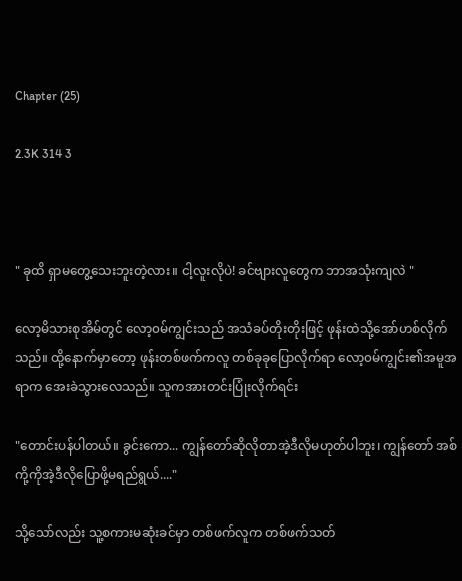Chapter (25)

2.3K 314 3



" ခုထိ ရှာမတွေ့သေးဘူးတဲ့လား။ ငါ့လူးလိုပဲ! ခင်ဗျားလူတွေက ဘာအသုံးကျလဲ "

လော့မိသားစုအိမ်တွင် လော့၀မ်ကျွင်းသည် အသံခပ်တိုးတိုးဖြင့် ဖုန်းထဲသို့အော်ဟစ်လိုက်သည်။ ထို့နောက်မှာတော့ ဖုန်းတစ်ဖက်ကလူ တစ်ခုခုပြောလိုက်ရာ လော့၀မ်ကျွင်း၏အမူအရာက အေးခဲသွားလေသည်။ သူကအားတင်းပြုံးလိုက်ရင်း

"တောင်းပန်ပါတယ်။ ခွင်းကော... ကျွန်တော်ဆိုလိုတာအဲ့ဒီလိုမဟုတ်ပါဘူး၊ ကျွန်တော် အစ်ကို့ကိုအဲ့ဒီလိုပြောဖို့မရည်ရွယ်...."

သို့သော်လည်း သူ့စကားမဆုံးခင်မှာ တစ်ဖက်လူက တစ်ဖက်သတ်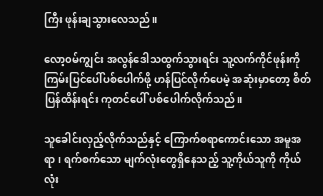ကြီး ဖုန်းချသွားလေသည်။

လော့၀မ်ကျွင်း အလွန်ဒေါသထွက်သွားရင်း သူ့လက်ကိုင်ဖုန်းကို ကြမ်းပြင်ပေါ်ပစ်ပေါက်ဖို့ ဟန်ပြင်လိုက်ပေမဲ့ အဆုံးမှာတော့ စိတ်ပြန်ထိန်းရင်း ကုတင်ပေါ် ပစ်ပေါက်လိုက်သည်။

သူခေါင်းလှည့်လိုက်သည်နှင့် ကြောက်စရာကောင်းသော အမူအရာ၊ ရက်စက်သော မျက်လုံးတွေရှိနေသည့် သူ့ကိုယ်သူကို ကိုယ်လုံး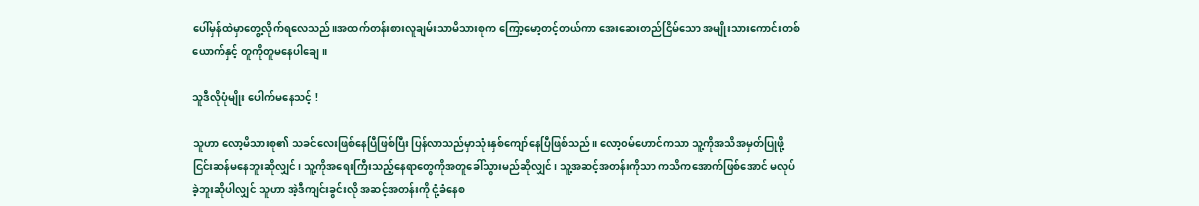ပေါ်မှန်ထဲမှာတွေ့လိုက်ရလေသည်။အထက်တန်းစားလူချမ်းသာမိသားစုက ကြော့မော့တင့်တယ်ကာ အေးဆေးတည်ငြိမ်သော အမျိုးသားကောင်းတစ်ယောက်နှင့် တူကိုတူမနေပါချေ။

သူဒီလိုပုံမျိုး ပေါက်မနေသင့် !

သူဟာ လော့မိသားစု၏ သခင်လေးဖြစ်နေပြီဖြစ်ပြီး ပြန်လာသည်မှာသုံးနှစ်ကျော်နေပြီဖြစ်သည်။ လော့၀မ်ဟောင်ကသာ သူ့ကိုအသိအမှတ်ပြုဖို့ ငြင်းဆန်မနေဘူးဆိုလျှင်၊ သူ့ကိုအရေးကြီးသည့်နေရာတွေကိုအတူခေါ်သွားမည်ဆိုလျှင်၊ သူ့အဆင့်အတန်းကိုသာ ကသိကအောက်ဖြစ်အောင် မလုပ်ခဲ့ဘူးဆိုပါလျှင် သူဟာ အဲ့ဒီကျင်းခွင်းလို အဆင့်အတန်းကို ငုံ့ခံနေစ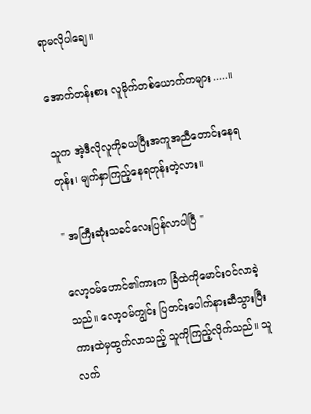ရာမလိုပါချေ။

အောက်တန်းစား လူမိုက်တစ်ယောက်ကများ.....။

သူက အဲ့ဒီလိုလူကိုခယပြီးအကူအညီတောင်းနေရတုန်း၊ မျက်နှာကြည့်နေရတုန်းတဲ့လား။

" အကြီးဆုံးသခင်လေးပြန်လာပါပြီ "

လော့၀မ်ဟောင်၏ကားက ခြံထဲကိုမောင်းဝင်လာခဲ့သည်။ လော့၀မ်ကျွင်း ပြတင်းပေါက်နားဆီသွားပြီး ကားထဲမှထွက်လာသည့် သူကိုကြည့်လိုက်သည်။ သူလက်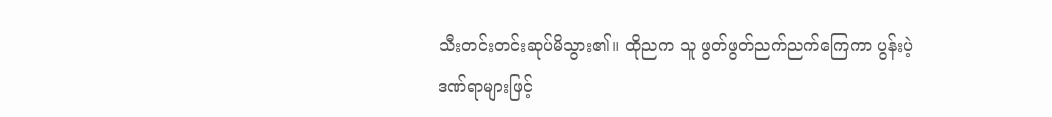သီးတင်းတင်းဆုပ်မိသွား၏။ ထိုညက သူ ဖွတ်ဖွတ်ညက်ညက်ကြေကာ ပွန်းပဲ့ဒဏ်ရာများဖြင့်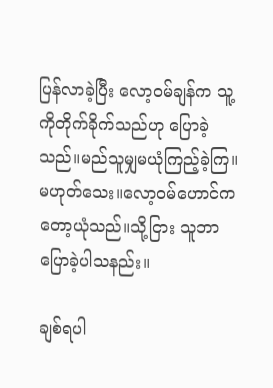ပြန်လာခဲ့ပြီး လော့၀မ်ချန်က သူ့ကိုတိုက်ခိုက်သည်ဟု ပြောခဲ့သည်။မည်သူမျှမယုံကြည့်ခဲ့ကြ။ မဟုတ်သေး။လော့၀မ်ဟောင်ကတော့ယုံသည်။သို့ငြား သူဘာပြောခဲ့ပါသနည်း။

ချစ်ရပါ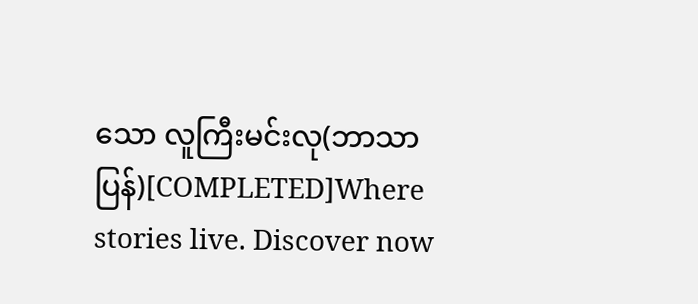သော လူကြီးမင်းလု(ဘာသာပြန်)[COMPLETED]Where stories live. Discover now